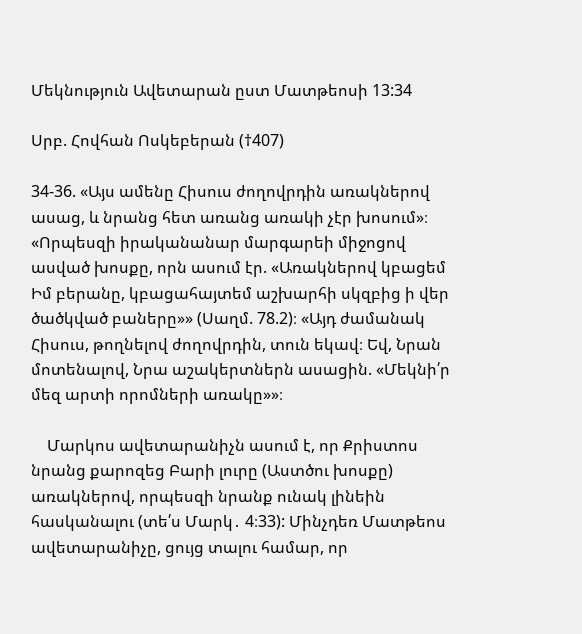Մեկնություն Ավետարան ըստ Մատթեոսի 13:34

Սրբ. Հովհան Ոսկեբերան (†407)

34-36. «Այս ամենը Հիսուս ժողովրդին առակներով ասաց, և նրանց հետ առանց առակի չէր խոսում»։ «Որպեսզի իրականանար մարգարեի միջոցով ասված խոսքը, որն ասում էր. «Առակներով կբացեմ Իմ բերանը, կբացահայտեմ աշխարհի սկզբից ի վեր ծածկված բաները»» (Սաղմ. 78.2)։ «Այդ ժամանակ Հիսուս, թողնելով ժողովրդին, տուն եկավ։ Եվ, Նրան մոտենալով, Նրա աշակերտներն ասացին. «Մեկնի՛ր մեզ արտի որոմների առակը»»։

    Մարկոս ավետարանիչն ասում է, որ Քրիստոս նրանց քարոզեց Բարի լուրը (Աստծու խոսքը) առակներով, որպեսզի նրանք ունակ լինեին հասկանալու (տե՛ս Մարկ․ 4։33): Մինչդեռ Մատթեոս ավետարանիչը, ցույց տալու համար, որ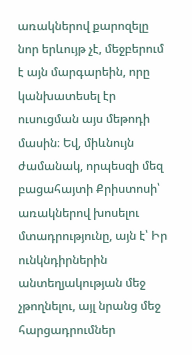առակներով քարոզելը նոր երևույթ չէ, մեջբերում է այն մարգարեին, որը կանխատեսել էր ուսուցման այս մեթոդի մասին։ Եվ, միևնույն ժամանակ, որպեսզի մեզ բացահայտի Քրիստոսի՝ առակներով խոսելու մտադրությունը, այն է՝ Իր ունկնդիրներին անտեղյակության մեջ չթողնելու, այլ նրանց մեջ հարցադրումներ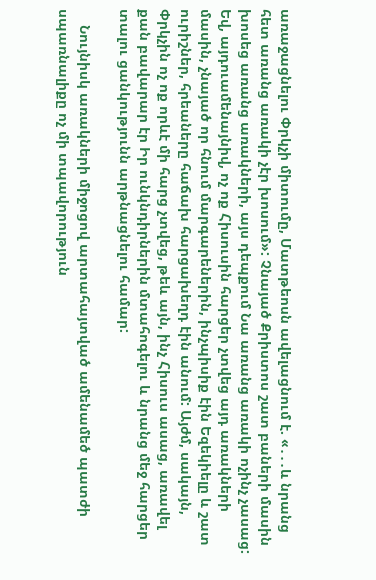առաջացնելու Փրկչի միտումը, Մատթեոսն ավելացնում է. «․․․և նրանց հետ առանց առակի չէր խոսում»: Չնայած Քրիստոս շատ բաների մասին խոսեց առանց առակների, այս դեպքում Նա առանց առակի ոչինչ չասաց: Եվ, այդուամենայնիվ, ոչ ոք Հիսուսին հարցեր չտվեց այդ առակների մասին, չնայած որ հնում մարգարեներին, ինչպիսիք էին Եզեկիելը և շատ ուրիշներ, հրեաները հաճախ հարցախեղդ էին անում: Այժմ, սակայն, Փրկչին ոչ ոք որևէ մի հարց չտվեց, թեև այն, ինչ Հիսուս ասաց, առավել քան բավարար էր Իր ունկնդիրներին մտահոգելու և նրանց մեջ հարցեր տալու ցանկությունն արթնացնելու համար:

    Նույնիսկ առակների միջոցով արտահայտված ամենամեծ պատժի սպառնալիքը ոչ մի տպավորություն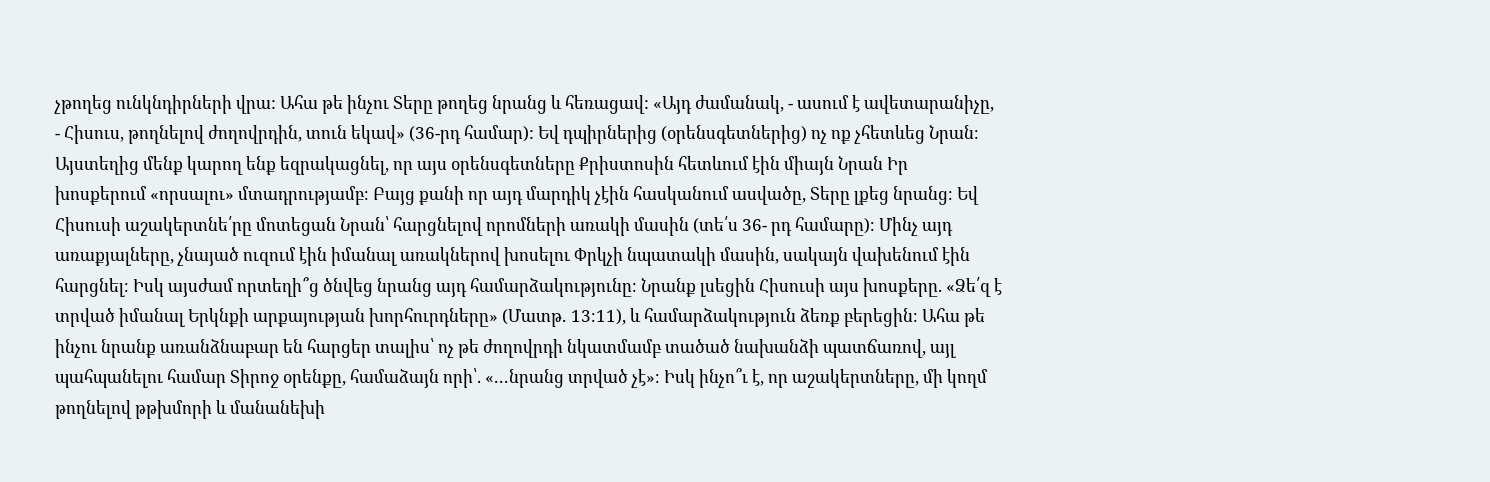չթողեց ունկնդիրների վրա: Ահա թե ինչու Տերը թողեց նրանց և հեռացավ: «Այդ ժամանակ, - ասում է ավետարանիչը, - Հիսուս, թողնելով ժողովրդին, տուն եկավ» (36-րդ համար): Եվ դպիրներից (օրենսգետներից) ոչ ոք չհետևեց Նրան։ Այստեղից մենք կարող ենք եզրակացնել, որ այս օրենսգետները Քրիստոսին հետևում էին միայն Նրան Իր խոսքերում «որսալու» մտադրությամբ։ Բայց քանի որ այդ մարդիկ չէին հասկանում ասվածը, Տերը լքեց նրանց։ Եվ Հիսուսի աշակերտնե՛րը մոտեցան Նրան՝ հարցնելով որոմների առակի մասին (տե՛ս 36- րդ համարը)։ Մինչ այդ առաքյալները, չնայած ուզում էին իմանալ առակներով խոսելու Փրկչի նպատակի մասին, սակայն վախենում էին հարցնել։ Իսկ այսժամ որտեղի՞ց ծնվեց նրանց այդ համարձակությունը։ Նրանք լսեցին Հիսուսի այս խոսքերը. «Ձե՛զ է տրված իմանալ Երկնքի արքայության խորհուրդները» (Մատթ․ 13։11), և համարձակություն ձեռք բերեցին։ Ահա թե ինչու նրանք առանձնաբար են հարցեր տալիս՝ ոչ թե ժողովրդի նկատմամբ տածած նախանձի պատճառով, այլ պահպանելու համար Տիրոջ օրենքը, համաձայն որի՝. «․․․նրանց տրված չէ»։ Իսկ ինչո՞ւ է, որ աշակերտները, մի կողմ թողնելով թթխմորի և մանանեխի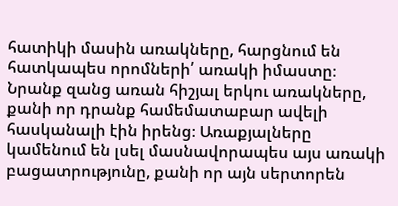հատիկի մասին առակները, հարցնում են հատկապես որոմների՛ առակի իմաստը։ Նրանք զանց առան հիշյալ երկու առակները, քանի որ դրանք համեմատաբար ավելի հասկանալի էին իրենց։ Առաքյալները կամենում են լսել մասնավորապես այս առակի բացատրությունը, քանի որ այն սերտորեն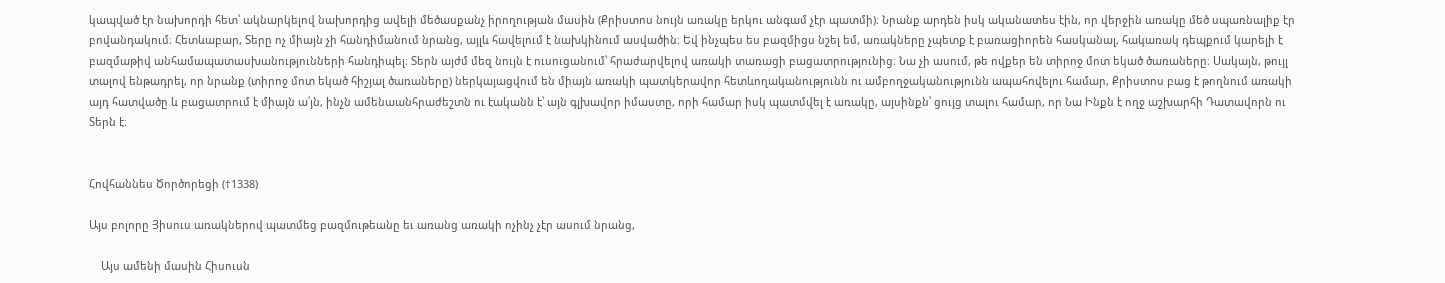կապված էր նախորդի հետ՝ ակնարկելով նախորդից ավելի մեծասքանչ իրողության մասին (Քրիստոս նույն առակը երկու անգամ չէր պատմի)։ Նրանք արդեն իսկ ականատես էին, որ վերջին առակը մեծ սպառնալիք էր բովանդակում։ Հետևաբար, Տերը ոչ միայն չի հանդիմանում նրանց, այլև հավելում է նախկինում ասվածին։ Եվ ինչպես ես բազմիցս նշել եմ, առակները չպետք է բառացիորեն հասկանալ, հակառակ դեպքում կարելի է բազմաթիվ անհամապատասխանությունների հանդիպել։ Տերն այժմ մեզ նույն է ուսուցանում՝ հրաժարվելով առակի տառացի բացատրությունից։ Նա չի ասում, թե ովքեր են տիրոջ մոտ եկած ծառաները։ Սակայն, թույլ տալով ենթադրել, որ նրանք (տիրոջ մոտ եկած հիշյալ ծառաները) ներկայացվում են միայն առակի պատկերավոր հետևողականությունն ու ամբողջականությունն ապահովելու համար, Քրիստոս բաց է թողնում առակի այդ հատվածը և բացատրում է միայն ա՛յն, ինչն ամենաանհրաժեշտն ու էականն է՝ այն գլխավոր իմաստը, որի համար իսկ պատմվել է առակը, այսինքն՝ ցույց տալու համար, որ Նա Ինքն է ողջ աշխարհի Դատավորն ու Տերն է։


Հովհաննես Ծործորեցի (†1338)

Այս բոլորը Յիսուս առակներով պատմեց բազմութեանը եւ առանց առակի ոչինչ չէր ասում նրանց,

    Այս ամենի մասին Հիսուսն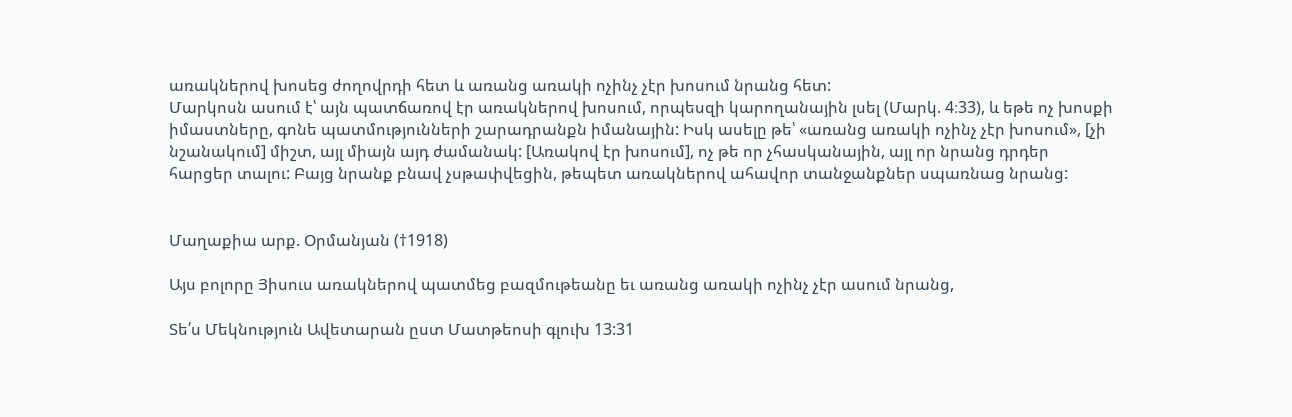առակներով խոսեց ժողովրդի հետ և առանց առակի ոչինչ չէր խոսում նրանց հետ:
Մարկոսն ասում է՝ այն պատճառով էր առակներով խոսում, որպեսզի կարողանային լսել (Մարկ. 4։33), և եթե ոչ խոսքի իմաստները, գոնե պատմությունների շարադրանքն իմանային: Իսկ ասելը թե՝ «առանց առակի ոչինչ չէր խոսում», [չի նշանակում] միշտ, այլ միայն այդ ժամանակ: [Առակով էր խոսում], ոչ թե որ չհասկանային, այլ որ նրանց դրդեր հարցեր տալու: Բայց նրանք բնավ չսթափվեցին, թեպետ առակներով ահավոր տանջանքներ սպառնաց նրանց:


Մաղաքիա արք. Օրմանյան (†1918)

Այս բոլորը Յիսուս առակներով պատմեց բազմութեանը եւ առանց առակի ոչինչ չէր ասում նրանց,

Տե՛ս Մեկնություն Ավետարան ըստ Մատթեոսի գլուխ 13:31